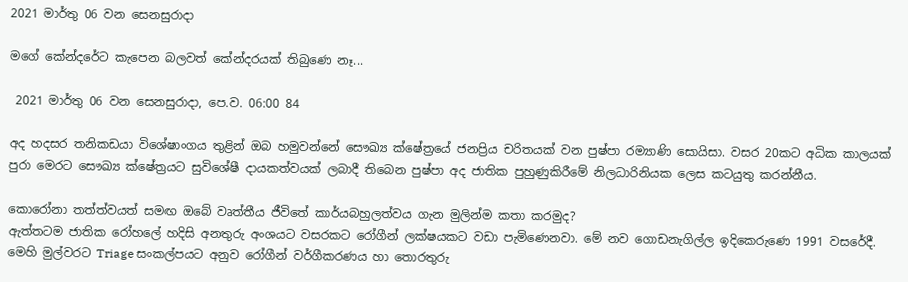2021 මාර්තු 06 වන සෙනසුරාදා

මගේ කේන්දරේට කැපෙන බලවත් කේන්දරයක් තිබුණෙ නෑ...

 2021 මාර්තු 06 වන සෙනසුරාදා, පෙ.ව. 06:00 84

අද හදසර තනිකඩයා විශේෂාංගය තුළින් ඔබ හමුවන්නේ සෞඛ්‍ය ක්ෂේත්‍රයේ ජනප්‍රිය චරිතයක් වන පුෂ්පා රම්‍යාණි සොයිසා. වසර 20කට අධික කාලයක් පුරා මෙරට සෞඛ්‍ය ක්ෂේත්‍රයට සුවිශේෂී දායකත්වයක් ලබාදී තිබෙන පුෂ්පා අද ජාතික පුහුණුකිරීමේ නිලධාරිනියක ලෙස කටයුතු කරන්නීය.

කොරෝනා තත්ත්වයත් සමඟ ඔබේ වෘත්තීය ජීවිතේ කාර්යබහුලත්වය ගැන මුලින්ම කතා කරමුද?
ඇත්තටම ජාතික රෝහලේ හදිසි අනතුරු අංශයට වසරකට රෝගීන් ලක්ෂයකට වඩා පැමිණෙනවා. මේ නව ගොඩනැගිල්ල ඉදිකෙරුණෙ 1991 වසරේදී. මෙහි මුල්වරට Triage සංකල්පයට අනුව රෝගීන් වර්ගීකරණය හා තොරතුරු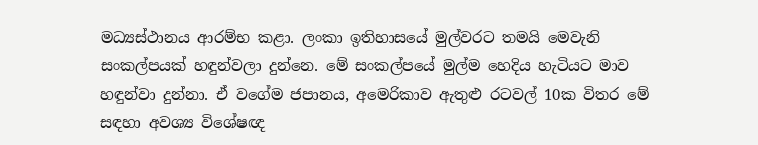මධ්‍යස්ථානය ආරම්භ කළා. ලංකා ඉතිහාසයේ මුල්වරට තමයි මෙවැනි සංකල්පයක් හඳුන්වලා දුන්නෙ. මේ සංකල්පයේ මුල්ම හෙදිය හැටියට මාව හඳුන්වා දුන්නා. ඒ වගේම ජපානය, අමෙරිකාව ඇතුළු රටවල් 10ක විතර මේ සඳහා අවශ්‍ය විශේෂඥ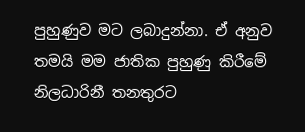පුහුණුව මට ලබාදුන්නා. ඒ අනුව තමයි මම ජාතික පුහුණු කිරීමේ නිලධාරිනී තනතුරට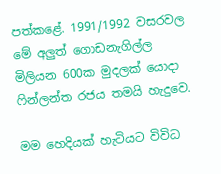පත්කළේ. 1991/1992 වසරවල මේ අලුත් ගොඩනැගිල්ල මිලියන 600ක මුදලක් යොදා ෆින්ලන්ත රජය තමයි හැදුවෙ.

මම හෙදියක් හැටියට විවිධ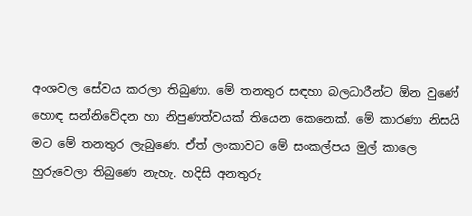අංශවල සේවය කරලා තිබුණා. මේ තනතුර සඳහා බලධාරීන්ට ඕන වුණේ හොඳ සන්නිවේදන හා නිපුණත්වයක් තියෙන කෙනෙක්. මේ කාරණා නිසයි මට මේ තනතුර ලැබුණෙ. ඒත් ලංකාවට මේ සංකල්පය මුල් කාලෙ හුරුවෙලා තිබුණෙ නැහැ. හදිසි අනතුරු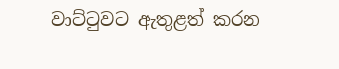වාට්ටුවට ඇතුළත් කරන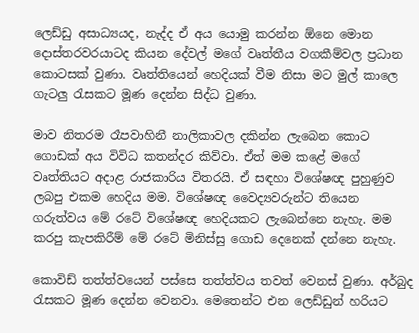ලෙඩ්ඩු අසාධ්‍යයද, නැද්ද ඒ අය යොමු කරන්න ඕනෙ මොන දොස්තරවරයාටද කියන දේවල් මගේ වෘත්තීය වගකීම්වල ප්‍රධාන කොටසක් වුණා. වෘත්තියෙන් හෙදියක් වීම නිසා මට මුල් කාලෙ ගැටලු රැසකට මූණ දෙන්න සිද්ධ වුණා.

මාව නිතරම රෑපවාහිනී නාලිකාවල දකින්න ලැබෙන කොට ගොඩක් අය විවිධ කතන්දර කිව්වා. ඒත් මම කළේ මගේ වෘත්තියට අදාළ රාජකාරිය විතරයි. ඒ සඳහා විශේෂඥ පුහුණුව ලබපු එකම හෙදිය මම. විශේෂඥ වෛද්‍යවරුන්ට තියෙන ගරුත්වය මේ රටේ විශේෂඥ හෙදියකට ලැබෙන්නෙ නැහැ. මම කරපු කැපකිරීම් මේ රටේ මිනිස්සු ගොඩ දෙනෙක් දන්නෙ නැහැ.

කොවිඩ් තත්ත්වයෙන් පස්සෙ තත්ත්වය තවත් වෙනස් වුණා. අර්බුද රැසකට මූණ දෙන්න වෙනවා. මෙතෙන්ට එන ලෙඩ්ඩුන් හරියට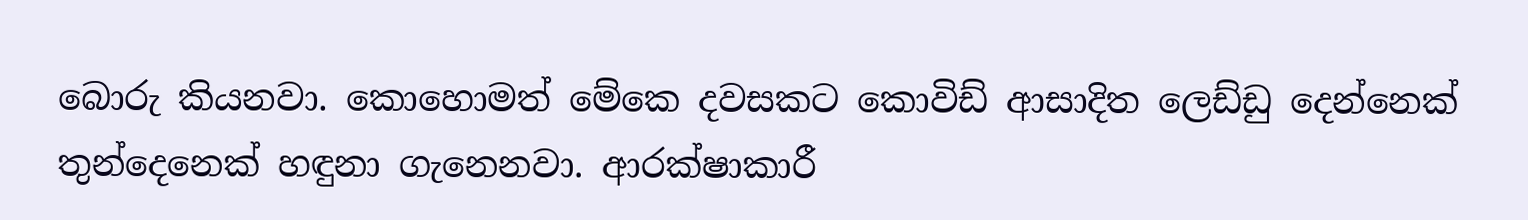බොරු කියනවා. කොහොමත් මේකෙ දවසකට කොවිඩ් ආසාදිත ලෙඩ්ඩු දෙන්නෙක් තුන්දෙනෙක් හඳුනා ගැනෙනවා. ආරක්ෂාකාරී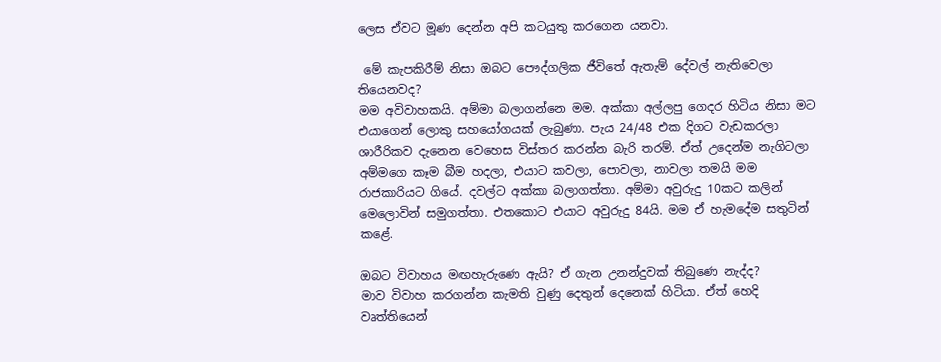ලෙස ඒවට මූණ දෙන්න අපි කටයුතු කරගෙන යනවා.

 මේ කැපකිරීම් නිසා ඔබට පෞද්ගලික ජීවිතේ ඇතැම් දේවල් නැතිවෙලා තියෙනවද?
මම අවිවාහකයි. අම්මා බලාගන්නෙ මම. අක්කා අල්ලපු ගෙදර හිටිය නිසා මට එයාගෙන් ලොකු සහයෝගයක් ලැබුණා. පැය 24/48 එක දිගට වැඩකරලා ශාරීරිකව දැනෙන වෙහෙස විස්තර කරන්න බැරි තරම්. ඒත් උදෙන්ම නැගිටලා අම්මගෙ කෑම බීම හදලා, එයාට කවලා, පොවලා, නාවලා තමයි මම රාජකාරියට ගියේ. දවල්ට අක්කා බලාගත්තා. අම්මා අවුරුදු 10කට කලින් මෙලොවින් සමුගත්තා. එතකොට එයාට අවුරුදු 84යි. මම ඒ හැමදේම සතුටින් කළේ.

ඔබට විවාහය මඟහැරුණෙ ඇයි? ඒ ගැන උනන්දුවක් තිබුණෙ නැද්ද?
මාව විවාහ කරගන්න කැමති වුණු දෙතුන් දෙනෙක් හිටියා. ඒත් හෙදි වෘත්තියෙන්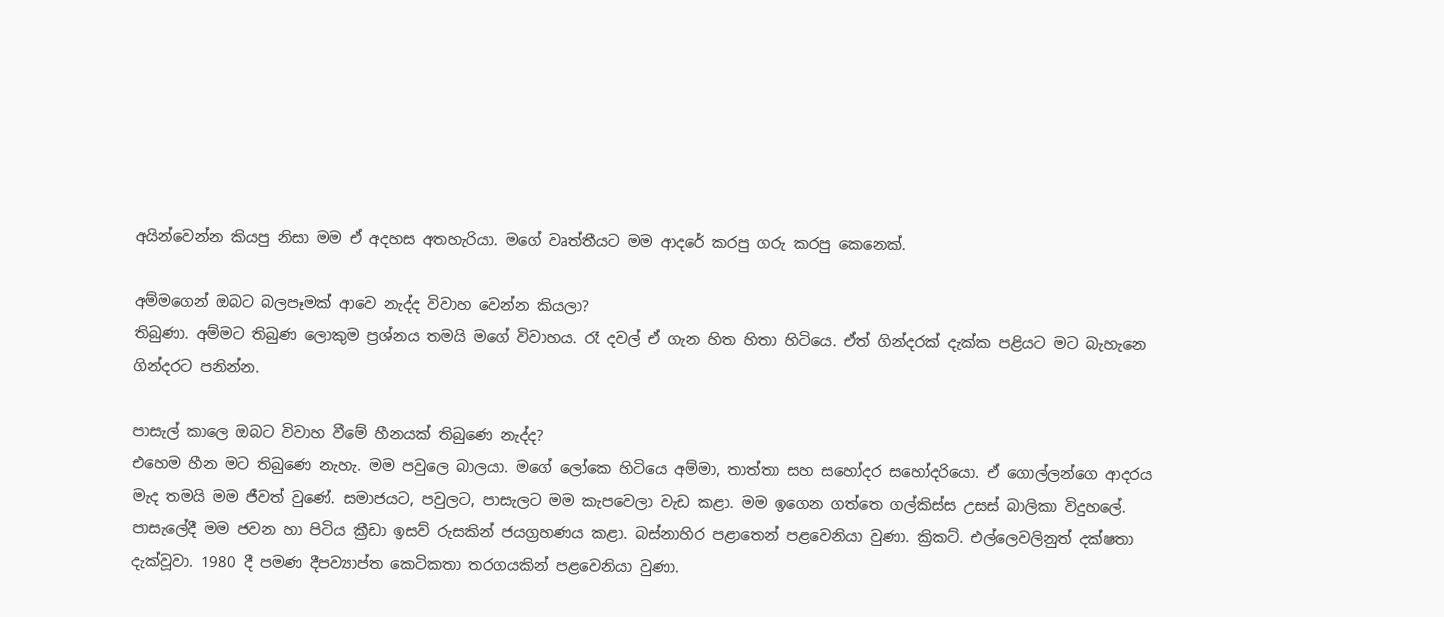අයින්වෙන්න කියපු නිසා මම ඒ අදහස අතහැරියා. මගේ වෘත්තීයට මම ආදරේ කරපු ගරු කරපු කෙනෙක්.

අම්මගෙන් ඔබට බලපෑමක් ආවෙ නැද්ද විවාහ වෙන්න කියලා?
තිබුණා. අම්මට තිබුණ ලොකුම ප්‍රශ්නය තමයි මගේ විවාහය. රෑ දවල් ඒ ගැන හිත හිතා හිටියෙ. ඒත් ගින්දරක් දැක්ක පළියට මට බැහැනෙ ගින්දරට පනින්න.

පාසැල් කාලෙ ඔබට විවාහ වීමේ හීනයක් තිබුණෙ නැද්ද?
එහෙම හීන මට තිබුණෙ නැහැ. මම පවුලෙ බාලයා. මගේ ලෝකෙ හිටියෙ අම්මා, තාත්තා සහ සහෝදර සහෝදරියො. ඒ ගොල්ලන්ගෙ ආදරය මැද තමයි මම ජීවත් වුණේ. සමාජයට, පවුලට, පාසැලට මම කැපවෙලා වැඩ කළා. මම ඉගෙන ගත්තෙ ගල්කිස්ස උසස් බාලිකා විදුහලේ. පාසැලේදී මම ජවන හා පිටිය ක්‍රීඩා ඉසව් රුසකින් ජයග්‍රහණය කළා. බස්නාහිර පළාතෙන් පළවෙනියා වුණා. ක්‍රිකට්. එල්ලෙවලිනුත් දක්ෂතා දැක්වූවා. 1980 දී පමණ දීපව්‍යාප්ත කෙටිකතා තරගයකින් පළවෙනියා වුණා.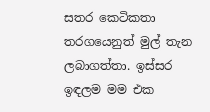සතර කෙටිකතා තරගයෙනුත් මුල් තැන ලබාගත්තා. ඉස්සර ඉඳලම මම එක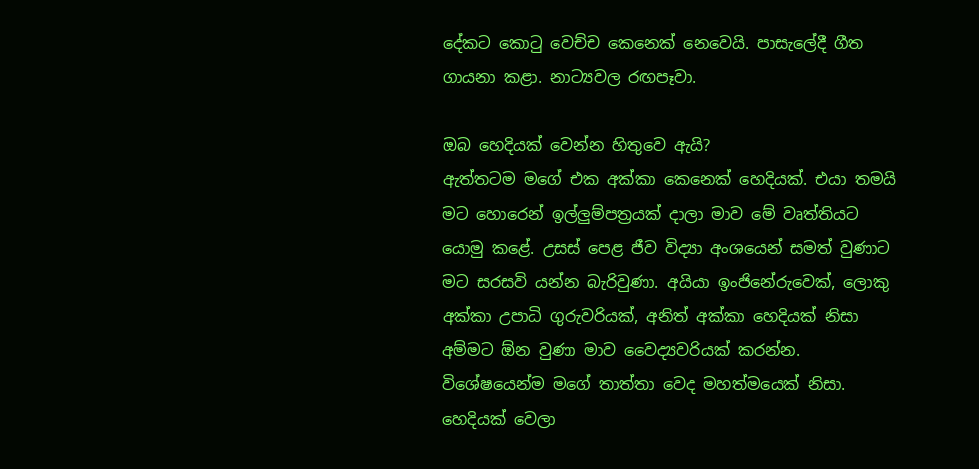දේකට කොටු වෙච්ච කෙනෙක් නෙවෙයි. පාසැලේදී ගීත ගායනා කළා. නාට්‍යවල රඟපෑවා.

ඔබ හෙදියක් වෙන්න හිතුවෙ ඇයි?
ඇත්තටම මගේ එක අක්කා කෙනෙක් හෙදියක්. එයා තමයි මට හොරෙන් ඉල්ලුම්පත්‍රයක් දාලා මාව මේ වෘත්තියට යොමු කළේ. උසස් පෙළ ජීව විද්‍යා අංශයෙන් සමත් වුණාට මට සරසවි යන්න බැරිවුණා. අයියා ඉංජිනේරුවෙක්, ලොකු අක්කා උපාධි ගුරුවරියක්, අනිත් අක්කා හෙදියක් නිසා අම්මට ඕන වුණා මාව වෛද්‍යවරියක් කරන්න. විශේෂයෙන්ම මගේ තාත්තා වෙද මහත්මයෙක් නිසා. හෙදියක් වෙලා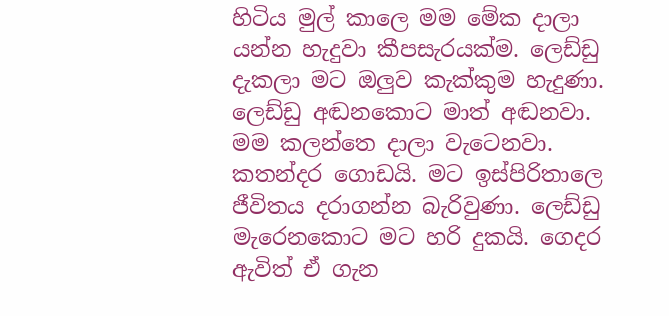හිටිය මුල් කාලෙ මම මේක දාලා යන්න හැදුවා කීපසැරයක්ම. ලෙඩ්ඩු දැකලා මට ඔලුව කැක්කුම හැදුණා. ලෙඩ්ඩු අඬනකොට මාත් අඬනවා. මම කලන්තෙ දාලා වැටෙනවා. කතන්දර ගොඩයි. මට ඉස්පිරිතාලෙ ජීවිතය දරාගන්න බැරිවුණා. ලෙඩ්ඩු මැරෙනකොට මට හරි දුකයි. ගෙදර ඇවිත් ඒ ගැන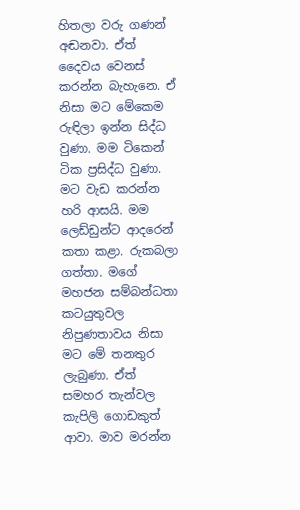හිතලා වරු ගණන් අඬනවා. ඒත් දෛවය වෙනස් කරන්න බැහැනෙ. ඒ නිසා මට මේකෙම රුඳිලා ඉන්න සිද්ධ වුණා. මම ටිකෙන් ටික ප්‍රසිද්ධ වුණා. මට වැඩ කරන්න හරි ආසයි. මම ලෙඩ්ඩුන්ට ආදරෙන් කතා කළා. රුකබලා ගත්තා. මගේ මහජන සම්බන්ධතා කටයුතුවල නිපුණතාවය නිසා මට මේ තනතුර ලැබුණා. ඒත් සමහර තැන්වල කැපිලි ගොඩකුත් ආවා. මාව මරන්න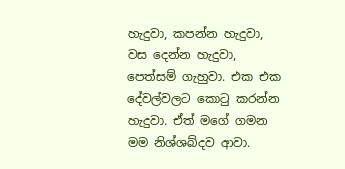හැදුවා, කපන්න හැදුවා, වස දෙන්න හැදුවා, පෙත්සම් ගැහුවා. එක එක දේවල්වලට කොටු කරන්න හැදුවා. ඒත් මගේ ගමන මම නිශ්ශබ්දව ආවා.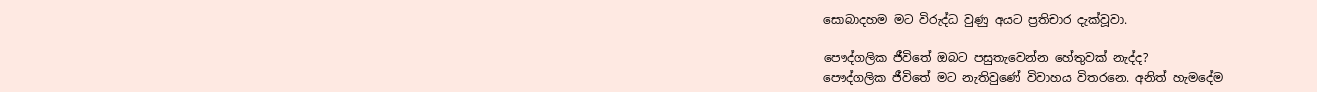සොබාදහම මට විරුද්ධ වුණු අයට ප්‍රතිචාර දැක්වූවා.

පෞද්ගලික ජීවිතේ ඔබට පසුතැවෙන්න හේතුවක් නැද්ද?
පෞද්ගලික ජීවිතේ මට නැතිවුණේ විවාහය විතරනෙ. අනිත් හැමදේම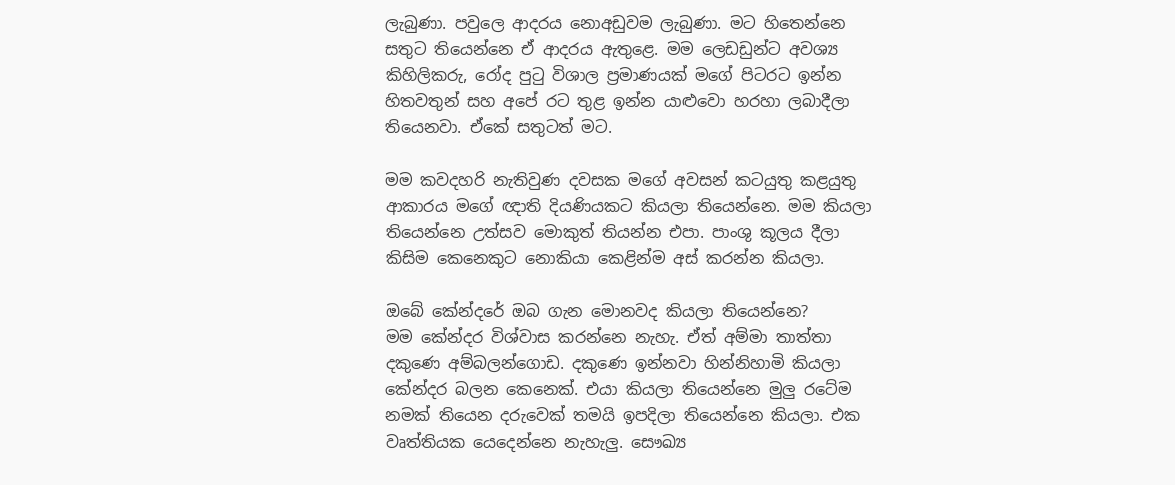ලැබුණා. පවුලෙ ආදරය නොඅඩුවම ලැබුණා. මට හිතෙන්නෙ සතුට තියෙන්නෙ ඒ ආදරය ඇතුළෙ. මම ලෙඩඩුන්ට අවශ්‍ය කිහිලිකරු, රෝද පුටු විශාල ප්‍රමාණයක් මගේ පිටරට ඉන්න හිතවතුන් සහ අපේ රට තුළ ඉන්න යාළුවො හරහා ලබාදීලා තියෙනවා. ඒකේ සතුටත් මට.

මම කවදහරි නැතිවුණ දවසක මගේ අවසන් කටයුතු කළයුතු ආකාරය මගේ ඥාති දියණියකට කියලා තියෙන්නෙ. මම කියලා තියෙන්නෙ උත්සව මොකුත් තියන්න එපා. පාංශු කූලය දීලා කිසිම කෙනෙකුට නොකියා කෙළින්ම අස් කරන්න කියලා.

ඔබේ කේන්දරේ ඔබ ගැන මොනවද කියලා තියෙන්නෙ?
මම කේන්දර විශ්වාස කරන්නෙ නැහැ. ඒත් අම්මා තාත්තා දකුණෙ අම්බලන්ගොඩ. දකුණෙ ඉන්නවා හින්නිහාමි කියලා කේන්දර බලන කෙනෙක්. එයා කියලා තියෙන්නෙ මුලු රටේම නමක් තියෙන දරුවෙක් තමයි ඉපදිලා තියෙන්නෙ කියලා. එක වෘත්තියක යෙදෙන්නෙ නැහැලු. සෞඛ්‍ය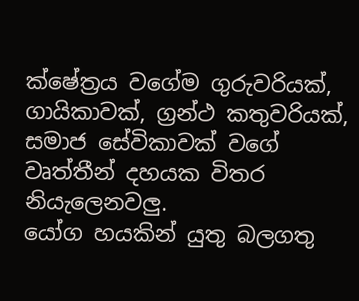ක්ෂේත්‍රය වගේම ගුරුවරියක්, ගායිකාවක්, ග්‍රන්ථ කතුවරියක්, සමාජ සේවිකාවක් වගේ වෘත්තීන් දහයක විතර නියැලෙනවලු.
යෝග හයකින් යුතු බලගතු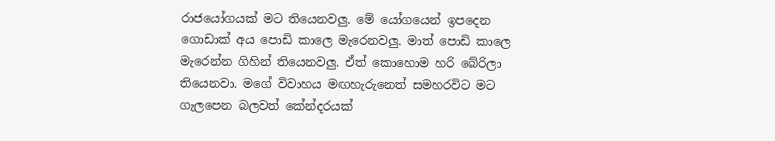රාජයෝගයක් මට තියෙනවලු. මේ යෝගයෙන් ඉපදෙන ගොඩාක් අය පොඩි කාලෙ මැරෙනවලු. මාත් පොඩි කාලෙ මැරෙන්න ගිහින් තියෙනවලු. ඒත් කොහොම හරි බේරිලා තියෙනවා. මගේ විවාහය මඟහැරුනෙත් සමහරවිට මට ගැලපෙන බලවත් කේන්දරයක්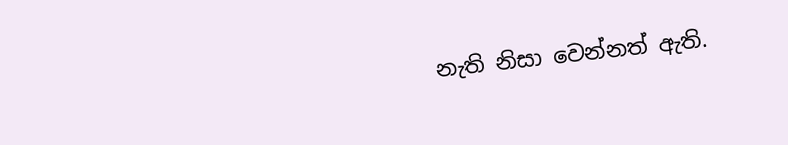නැති නිසා වෙන්නත් ඇති.